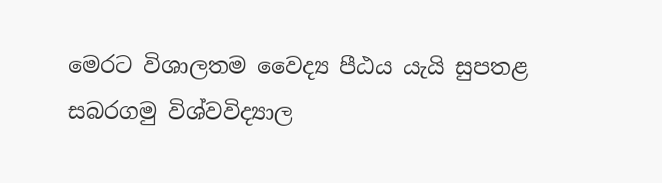මෙරට විශාලතම වෛද්‍ය පීඨය යැයි සුපතළ සබරගමු විශ්වවිද්‍යාල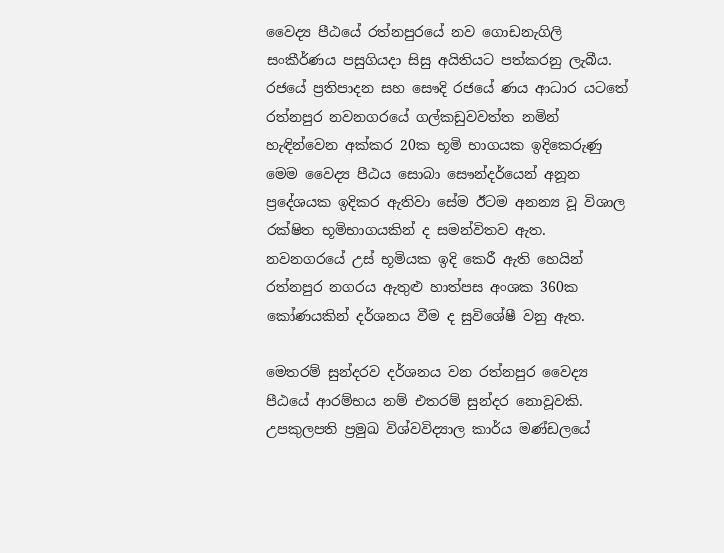වෛද්‍ය පීඨයේ රත්නපුරයේ නව ගොඩනැගිලි සංකීර්ණය පසුගියදා සිසු අයිතියට පත්කරනු ලැබීය. රජයේ ප්‍රතිපාදන සහ සෞදි රජයේ ණය ආධාර යටතේ රත්නපුර නවනගරයේ ගල්කඩුවවත්ත නමින් හැඳින්වෙන අක්කර 20ක භූමි භාගයක ඉදිකෙරුණු මෙම වෛද්‍ය පීඨය සොබා සෞන්දර්යෙන් අනූන ප්‍රදේශයක ඉදිකර ඇතිවා සේම ඊටම අනන්‍ය වූ විශාල රක්ෂිත භූමිභාගයකින් ද සමන්විතව ඇත. නවනගරයේ උස් භූමියක ඉදි කෙරී ඇති හෙයින් රත්නපුර නගරය ඇතුළු හාත්පස අංශක 360ක කෝණයකින් දර්ශනය වීම ද සුවිශේෂී වනු ඇත.

මෙතරම් සුන්දරව දර්ශනය වන රත්නපුර වෛද්‍ය පීඨයේ ආරම්භය නම් එතරම් සුන්දර නොවූවකි. උපකුලපති ප්‍රමුඛ විශ්වවිද්‍යාල කාර්ය මණ්ඩලයේ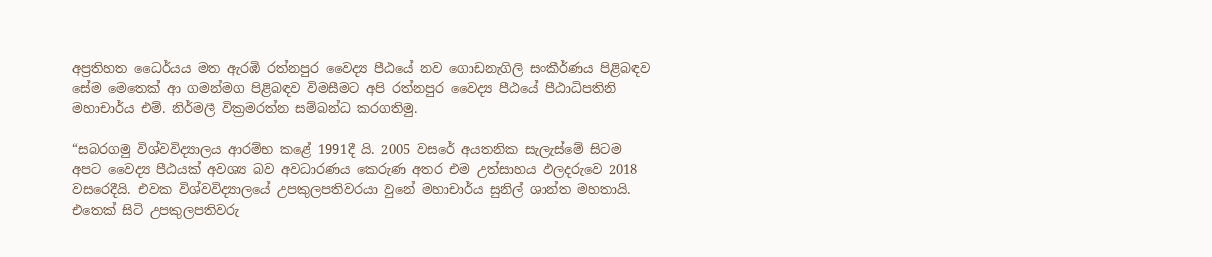අප්‍රතිහත ධෛර්යය මත ඇරඹි රත්නපුර වෛද්‍ය පීඨයේ නව ගොඩනැගිලි සංකීර්ණය පිළිබඳව සේම මෙතෙක් ආ ගමන්මග පිළිබඳව විමසීමට අපි රත්නපුර වෛද්‍ය පීඨයේ පීඨාධිපතිනි මහාචාර්ය එම්. නිර්මලී වික්‍රමරත්න සම්බන්ධ කරගතිමු.

“සබරගමු විශ්වවිද්‍යාලය ආරම්භ කළේ 1991දී යි. 2005 වසරේ අයතනික සැලැස්මේ සිටම අපට වෛද්‍ය පීඨයක් අවශ්‍ය බව අවධාරණය කෙරුණ අතර එම උත්සාහය ඵලදරුවෙ 2018 වසරෙදීයි. එවක විශ්වවිද්‍යාලයේ උපකුලපතිවරයා වුනේ මහාචාර්ය සුනිල් ශාන්ත මහතායි. එතෙක් සිටි උපකුලපතිවරු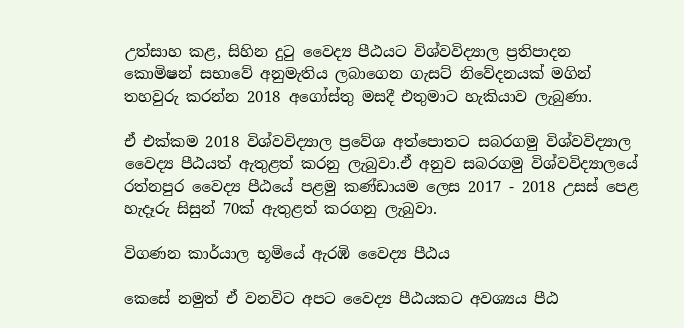උත්සාහ කළ, සිහින දුටු වෛද්‍ය පීඨයට විශ්වවිද්‍යාල ප්‍රතිපාදන කොමිෂන් සභාවේ අනුමැතිය ලබාගෙන ගැසට් නිවේදනයක් මගින් තහවුරු කරන්න 2018 අගෝස්තු මසදී එතුමාට හැකියාව ලැබුණා.

ඒ එක්කම 2018 විශ්වවිද්‍යාල ප්‍රවේශ අත්පොතට සබරගමු විශ්වවිද්‍යාල වෛද්‍ය පීඨයත් ඇතුළත් කරනු ලැබුවා.ඒ අනුව සබරගමු විශ්වවිද්‍යාලයේ රත්නපුර වෛද්‍ය පීඨයේ පළමු කණ්ඩායම ලෙස 2017 - 2018 උසස් පෙළ හැදෑරු සිසුන් 70ක් ඇතුළත් කරගනු ලැබුවා.

විගණන කාර්යාල භූමියේ ඇරඹි වෛද්‍ය පීඨය

කෙසේ නමුත් ඒ වනවිට අපට වෛද්‍ය පීඨයකට අවශ්‍යය පීඨ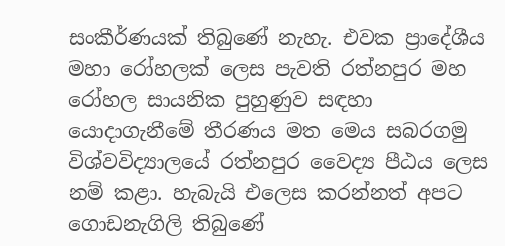සංකීර්ණයක් තිබුණේ නැහැ. එවක ප්‍රාදේශීය මහා රෝහලක් ලෙස පැවති රත්නපුර මහ රෝහල සායනික පුහුණුව සඳහා යොදාගැනීමේ තීරණය මත මෙය සබරගමු විශ්වවිද්‍යාලයේ රත්නපුර වෛද්‍ය පීඨය ලෙස නම් කළා. හැබැයි එලෙස කරන්නත් අපට ගොඩනැගිලි තිබුණේ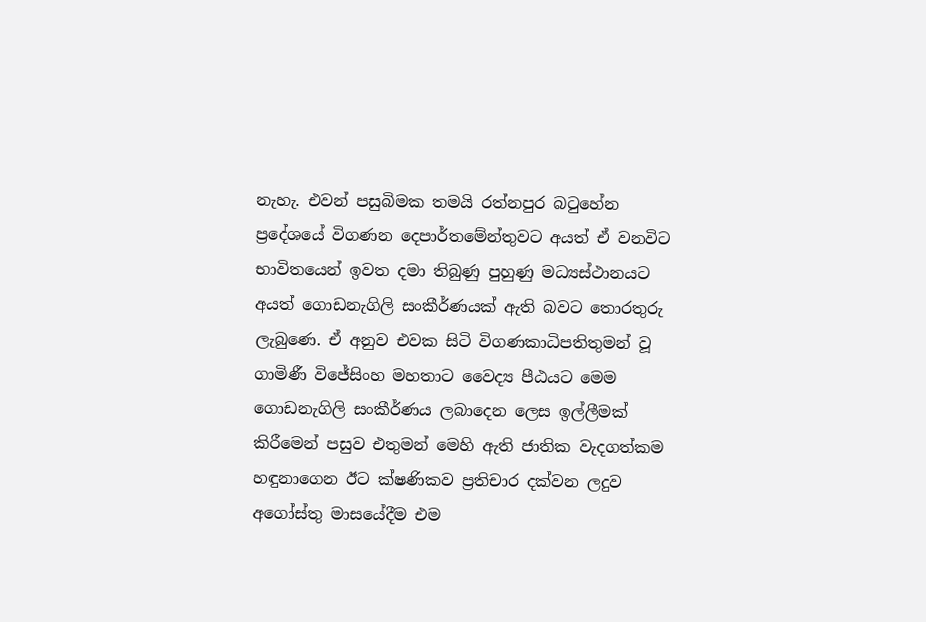නැහැ. එවන් පසුබිමක තමයි රත්නපුර බටුහේන ප්‍රදේශයේ විගණන දෙපාර්තමේන්තුවට අයත් ඒ වනවිට භාවිතයෙන් ඉවත දමා තිබුණු පුහුණු මධ්‍යස්ථානයට අයත් ගොඩනැගිලි සංකීර්ණයක් ඇති බවට තොරතුරු ලැබුණෙ. ඒ අනුව එවක සිටි විගණකාධිපතිතුමන් වූ ගාමිණී විජේසිංහ මහතාට වෛද්‍ය පීඨයට මෙම ගොඩනැගිලි සංකීර්ණය ලබාදෙන ලෙස ඉල්ලීමක් කිරීමෙන් පසුව එතුමන් මෙහි ඇති ජාතික වැදගත්කම හඳුනාගෙන ඊට ක්ෂණිකව ප්‍රතිචාර දක්වන ලදුව අගෝස්තු මාසයේදීම එම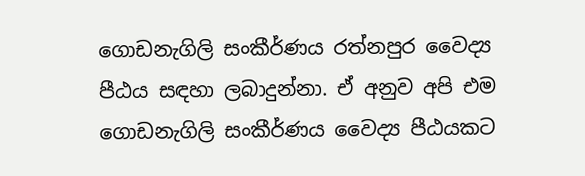ගොඩනැගිලි සංකීර්ණය රත්නපුර වෛද්‍ය පීඨය සඳහා ලබාදුන්නා. ඒ අනුව අපි එම ගොඩනැගිලි සංකීර්ණය වෛද්‍ය පීඨයකට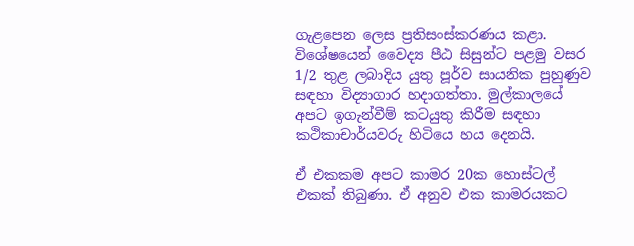ගැළපෙන ලෙස ප්‍රතිසංස්කරණය කළා. විශේෂයෙන් වෛද්‍ය පීඨ සිසුන්ට පළමු වසර 1/2 තුළ ලබාදිය යුතු පූර්ව සායනික පුහුණුව සඳහා විද්‍යාගාර හදාගත්තා. මුල්කාලයේ අපට ඉගැන්වීම් කටයුතු කිරීම සඳහා කථිකාචාර්යවරු හිටියෙ හය දෙනයි.

ඒ එකකම අපට කාමර 20ක හොස්ටල් එකක් තිබුණා. ඒ අනුව එක කාමරයකට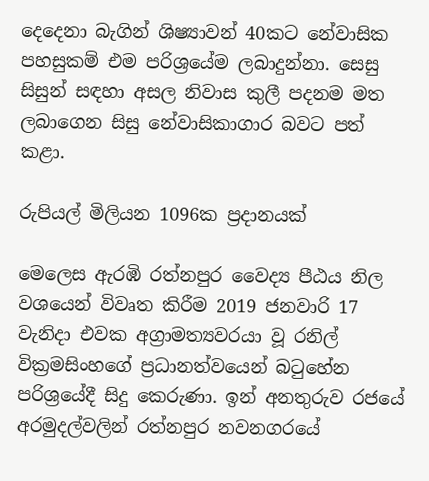දෙදෙනා බැගින් ශිෂ්‍යාවන් 40කට නේවාසික පහසුකම් එම පරිශ්‍රයේම ලබාදුන්නා. සෙසු සිසුන් සඳහා අසල නිවාස කුලී පදනම මත ලබාගෙන සිසු නේවාසිකාගාර බවට පත් කළා.

රුපියල් මිලියන 1096ක ප්‍රදානයක්

මෙලෙස ඇරඹි රත්නපුර වෛද්‍ය පීඨය නිල වශයෙන් විවෘත කිරීම 2019 ජනවාරි 17 වැනිදා එවක අග්‍රාමත්‍යවරයා වූ රනිල් වික්‍රමසිංහගේ ප්‍රධානත්වයෙන් බටුහේන පරිශ්‍රයේදී සිදු කෙරුණා. ඉන් අනතුරුව රජයේ අරමුදල්වලින් රත්නපුර නවනගරයේ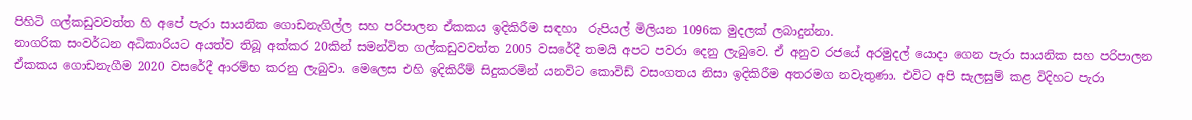පිහිටි ගල්කඩුවවත්ත හි අපේ පැරා සායනික ගොඩනැගිල්ල සහ පරිපාලන ඒකකය ඉදිකිරීම සඳහා  රුපියල් මිලියන 1096ක මුදලක් ලබාදුන්නා.
නාගරික සංවර්ධන අධිකාරියට අයත්ව තිබූ අක්කර 20කින් සමන්විත ගල්කඩුවවත්ත 2005 වසරේදී තමයි අපට පවරා දෙනු ලැබුවෙ. ඒ අනුව රජයේ අරමුදල් යොදා ගෙන පැරා සායනික සහ පරිපාලන ඒකකය ගොඩනැගීම 2020 වසරේදී ආරම්භ කරනු ලැබුවා. මෙලෙස එහි ඉදිකිරීම් සිදුකරමින් යනවිට කොවිඩ් වසංගතය නිසා ඉදිකිරීම අතරමග නවැතුණා. එවිට අපි සැලසුම් කළ විදිහට පැරා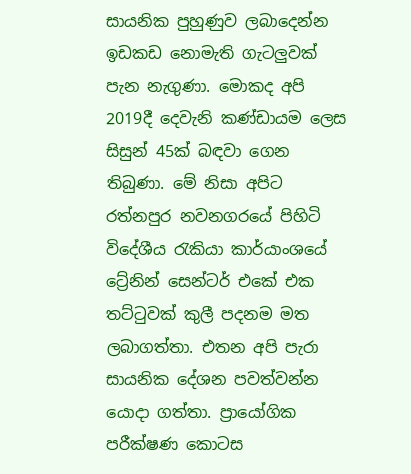සායනික පුහුණුව ලබාදෙන්න ඉඩකඩ නොමැති ගැටලුවක් පැන නැගුණා. මොකද අපි 2019දී දෙවැනි කණ්ඩායම ලෙස සිසුන් 45ක් බඳවා ගෙන තිබුණා. මේ නිසා අපිට රත්නපුර නවනගරයේ පිහිටි විදේශීය රැකියා කාර්යාංශයේ ට්‍රේනින් සෙන්ටර් එකේ එක තට්ටුවක් කුලී පදනම මත ලබාගත්තා. එතන අපි පැරා සායනික දේශන පවත්වන්න යොදා ගත්තා. ප්‍රායෝගික පරීක්ෂණ කොටස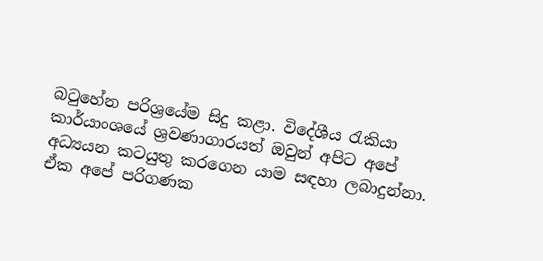බටුහේන පරිශ්‍රයේම සිදු කළා. විදේශීය රැකියා කාර්යාංශයේ ශ්‍රවණාගාරයත් ඔවුන් අපිට අපේ අධ්‍යයන කටයුතු කරගෙන යාම සඳහා ලබාදුන්නා. ඒක අපේ පරිගණක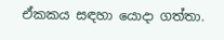ඒකකය සඳහා යොදා ගත්තා.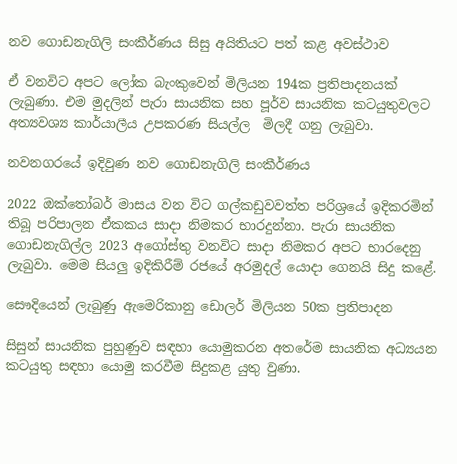නව ගොඩනැගිලි සංකීර්ණය සිසු අයිතියට පත් කළ අවස්ථාව

ඒ වනවිට අපට ලෝක බැංකුවෙන් මිලියන 194ක ප්‍රතිපාදනයක් ලැබුණා. එම මුදලින් පැරා සායනික සහ පූර්ව සායනික කටයුතුවලට අත්‍යවශ්‍ය කාර්යාලීය උපකරණ සියල්ල  මිලදී ගනු ලැබුවා.

නවනගරයේ ඉදිවුණ නව ගොඩනැගිලි සංකීර්ණය

2022 ඔක්තෝබර් මාසය වන විට ගල්කඩුවවත්ත පරිශ්‍රයේ ඉදිකරමින් තිබූ පරිපාලන ඒකකය සාදා නිමකර භාරදුන්නා. පැරා සායනික ගොඩනැගිල්ල 2023 අගෝස්තු වනවිට සාදා නිමකර අපට භාරදෙනු ලැබුවා. මෙම සියලු ඉදිකිරීම් රජයේ අරමුදල් යොදා ගෙනයි සිදු කළේ.

සෞදියෙන් ලැබුණු ඇමෙරිකානු ඩොලර් මිලියන 50ක ප්‍රතිපාදන

සිසුන් සායනික පුහුණුව සඳහා යොමුකරන අතරේම සායනික අධ්‍යයන කටයුතු සඳහා යොමු කරවීම සිදුකළ යුතු වුණා.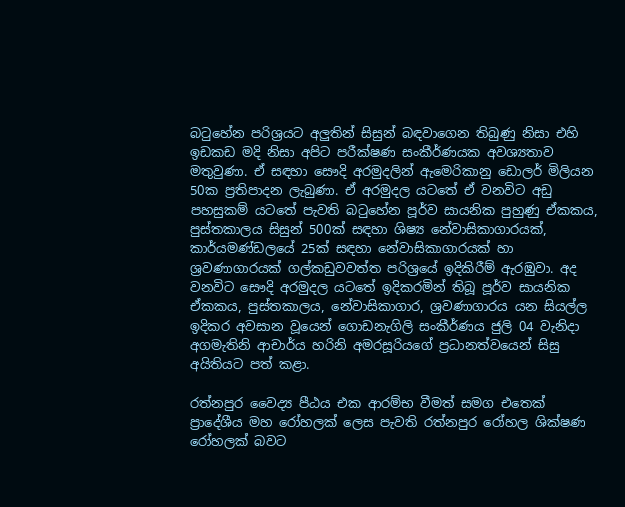බටුහේන පරිශ්‍රයට අලුතින් සිසුන් බඳවාගෙන තිබුණු නිසා එහි ඉඩකඩ මදි නිසා අපිට පරීක්ෂණ සංකීර්ණයක අවශ්‍යතාව මතුවුණා. ඒ සඳහා සෞදි අරමුදලින් ඇමෙරිකානු ඩොලර් මිලියන 50ක ප්‍රතිපාදන ලැබුණා. ඒ අරමුදල යටතේ ඒ වනවිට අඩු පහසුකම් යටතේ පැවති බටුහේන පූර්ව සායනික පුහුණු ඒකකය, පුස්තකාලය සිසුන් 500ක් සඳහා ශිෂ්‍ය නේවාසිකාගාරයක්, කාර්යමණ්ඩලයේ 25ක් සඳහා නේවාසිකාගාරයක් හා ශ්‍රවණාගාරයක් ගල්කඩුවවත්ත පරිශ්‍රයේ ඉදිකිරීම් ඇරඹුවා. අද වනවිට සෞදි අරමුදල යටතේ ඉදිකරමින් තිබූ පූර්ව සායනික ඒකකය, පුස්තකාලය, නේවාසිකාගාර, ශ්‍රවණාගාරය යන සියල්ල ඉදිකර අවසාන වූයෙන් ගොඩනැගිලි සංකීර්ණය ජුලි 04 වැනිදා අගමැතිනි ආචාර්ය හරිනි අමරසූරියගේ ප්‍රධානත්වයෙන් සිසු අයිතියට පත් කළා.

රත්නපුර වෛද්‍ය පීඨය එක ආරම්භ වීමත් සමග එතෙක් ප්‍රාදේශීය මහ රෝහලක් ලෙස පැවති රත්නපුර රෝහල ශික්ෂණ රෝහලක් බවට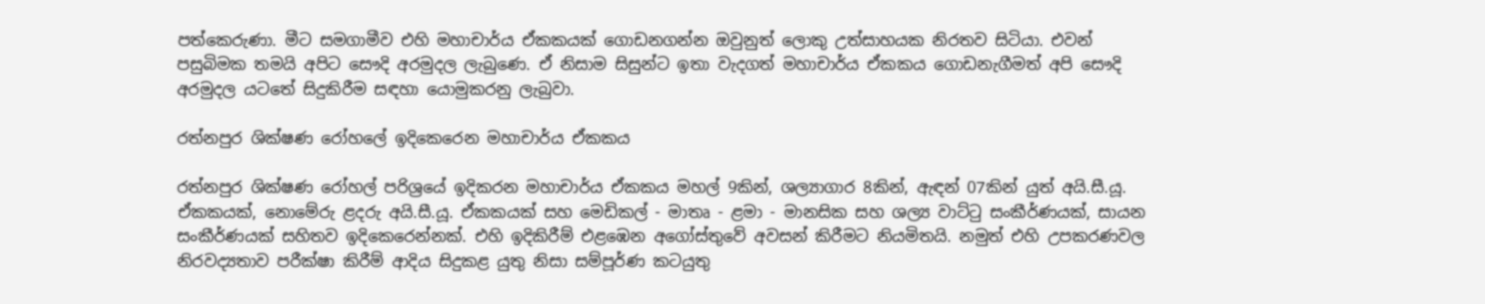පත්කෙරුණා. මීට සමගාමීව එහි මහාචාර්ය ඒකකයක් ගොඩනගන්න ඔවුනුත් ලොකු උත්සාහයක නිරතව සිටියා. එවන් පසුබිමක තමයි අපිට සෞදි අරමුදල ලැබුණෙ. ඒ නිසාම සිසුන්ට ඉතා වැදගත් මහාචාර්ය ඒකකය ගොඩනැගීමත් අපි සෞදි අරමුදල යටතේ සිදුකිරීම සඳහා යොමුකරනු ලැබුවා.

රත්නපුර ශික්ෂණ රෝහලේ ඉදිකෙරෙන මහාචාර්ය ඒකකය

රත්නපුර ශික්ෂණ රෝහල් පරිශ්‍රයේ ඉදිකරන මහාචාර්ය ඒකකය මහල් 9කින්, ශල්‍යාගාර 8කින්, ඇඳන් 07කින් යුත් අයි.සී.යූ. ඒකකයක්, නොමේරු ළදරු අයි.සී.යූ. ඒකකයක් සහ මෙඩිකල් - මාතෘ - ළමා - මානසික සහ ශල්‍ය වාට්ටු සංකීර්ණයක්, සායන සංකීර්ණයක් සහිතව ඉදිකෙරෙන්නක්. එහි ඉදිකිරීම් එළඹෙන අගෝස්තුවේ අවසන් කිරීමට නියමිතයි. නමුත් එහි උපකරණවල නිරවද්‍යතාව පරීක්ෂා කිරීම් ආදිය සිදුකළ යුතු නිසා සම්පූර්ණ කටයුතු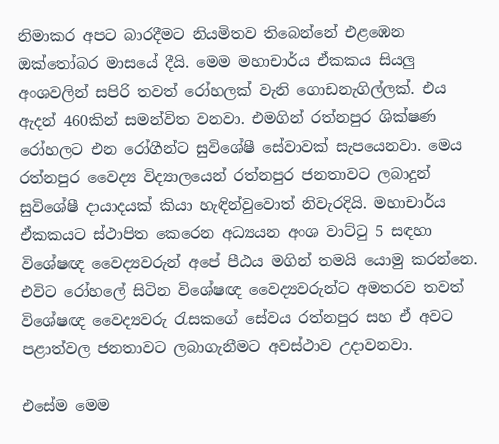නිමාකර අපට බාරදීමට නියමිතව තිබෙන්නේ එළඹෙන ඔක්තෝබර මාසයේ දීයි. මෙම මහාචාර්ය ඒකකය සියලු අංශවලින් සපිරි තවත් රෝහලක් වැනි ගොඩනැගිල්ලක්. එය ඇදන් 460කින් සමන්විත වනවා. එමගින් රත්නපුර ශික්ෂණ රෝහලට එන රෝගීන්ට සුවිශේෂී සේවාවක් සැපයෙනවා. මෙය රත්නපුර වෛද්‍ය විද්‍යාලයෙන් රත්නපුර ජනතාවට ලබාදුන් සුවිශේෂී දායාදයක් කියා හැඳින්වුවොත් නිවැරදියි. මහාචාර්ය ඒකකයට ස්ථාපිත කෙරෙන අධ්‍යයන අංශ වාට්ටු 5 සඳහා විශේෂඥ වෛද්‍යවරුන් අපේ පීඨය මගින් තමයි යොමු කරන්නෙ. එවිට රෝහලේ සිටින විශේෂඥ වෛද්‍යවරුන්ට අමතරව තවත් විශේෂඥ වෛද්‍යවරු රැසකගේ සේවය රත්නපුර සහ ඒ අවට පළාත්වල ජනතාවට ලබාගැනීමට අවස්ථාව උදාවනවා.

එසේම මෙම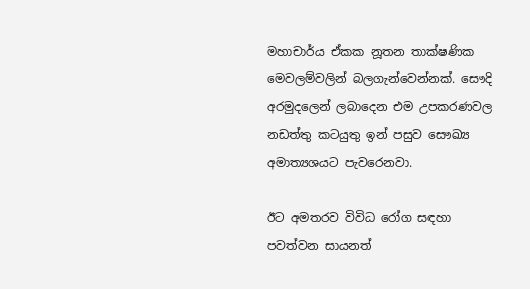මහාචාර්ය ඒකක නූතන තාක්ෂණික මෙවලම්වලින් බලගැන්වෙන්නක්. සෞදි අරමුදලෙන් ලබාදෙන එම උපකරණවල නඩත්තු කටයුතු ඉන් පසුව සෞඛ්‍ය අමාත්‍යශයට පැවරෙනවා.

ඊට අමතරව විවිධ රෝග සඳහා පවත්වන සායනත්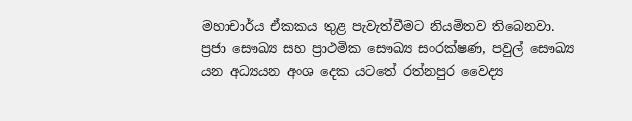මහාචාර්ය ඒකකය තුළ පැවැත්වීමට නියමිතව තිබෙනවා. ප්‍රජා සෞඛ්‍ය සහ ප්‍රාථමික සෞඛ්‍ය සංරක්ෂණ, පවුල් සෞඛ්‍ය යන අධ්‍යයන අංශ දෙක යටතේ රත්නපුර වෛද්‍ය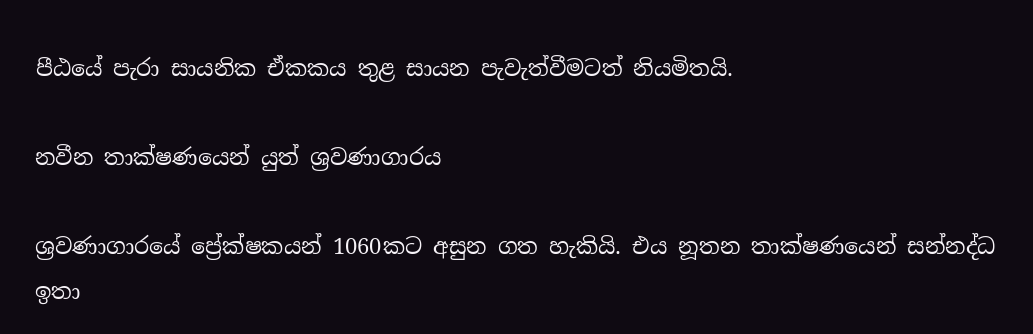පීඨයේ පැරා සායනික ඒකකය තුළ සායන පැවැත්වීමටත් නියමිතයි.

නවීන තාක්ෂණයෙන් යුත් ශ්‍රවණාගාරය

ශ්‍රවණාගාරයේ ප්‍රේක්ෂකයන් 1060කට අසුන ගත හැකියි. එය නූතන තාක්ෂණයෙන් සන්නද්ධ ඉතා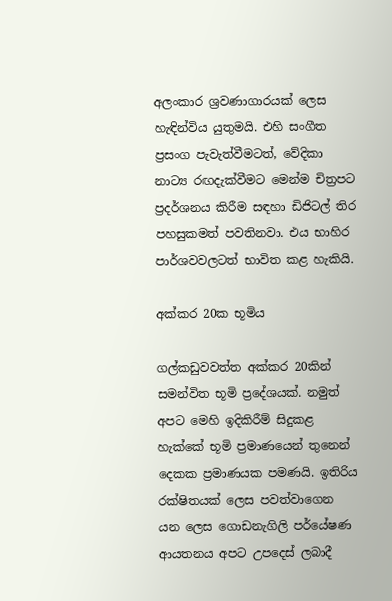අලංකාර ශ්‍රවණාගාරයක් ලෙස හැඳින්විය යුතුමයි. එහි සංගීත ප්‍රසංග පැවැත්වීමටත්, වේදිකා නාට්‍ය රඟදැක්වීමට මෙන්ම චිත්‍රපට ප්‍රදර්ශනය කිරීම සඳහා ඩිජිටල් තිර පහසුකමත් පවතිනවා. එය භාහිර පාර්ශවවලටත් භාවිත කළ හැකියි.

අක්කර 20ක භූමිය

ගල්කඩුවවත්ත අක්කර 20කින් සමන්විත භූමි ප්‍රදේශයක්. නමුත් අපට මෙහි ඉදිකිරීම් සිදුකළ හැක්කේ භූමි ප්‍රමාණයෙන් තුනෙන් දෙකක ප්‍රමාණයක පමණයි. ඉතිරිය රක්ෂිතයක් ලෙස පවත්වාගෙන යන ලෙස ගොඩනැගිලි පර්‌යේෂණ ආයතනය අපට උපදෙස් ලබාදී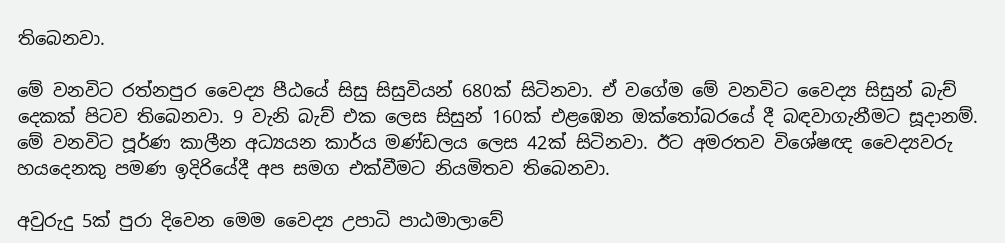තිබෙනවා.

මේ වනවිට රත්නපුර වෛද්‍ය පීඨයේ සිසු සිසුවියන් 680ක් සිටිනවා. ඒ වගේම මේ වනවිට වෛද්‍ය සිසුන් බැච් දෙකක් පිටව තිබෙනවා. 9 වැනි බැච් එක ලෙස සිසුන් 160ක් එළඹෙන ඔක්තෝබරයේ දී බඳවාගැනීමට සූදානම්. මේ වනවිට පූර්ණ කාලීන අධ්‍යයන කාර්ය මණ්ඩලය ලෙස 42ක් සිටිනවා. ඊට අමරතව විශේෂඥ වෛද්‍යවරු හයදෙනකු පමණ ඉදිරියේදී අප සමග එක්වීමට නියමිතව තිබෙනවා.

අවුරුදු 5ක් පුරා දිවෙන මෙම වෛද්‍ය උපාධි පාඨමාලාවේ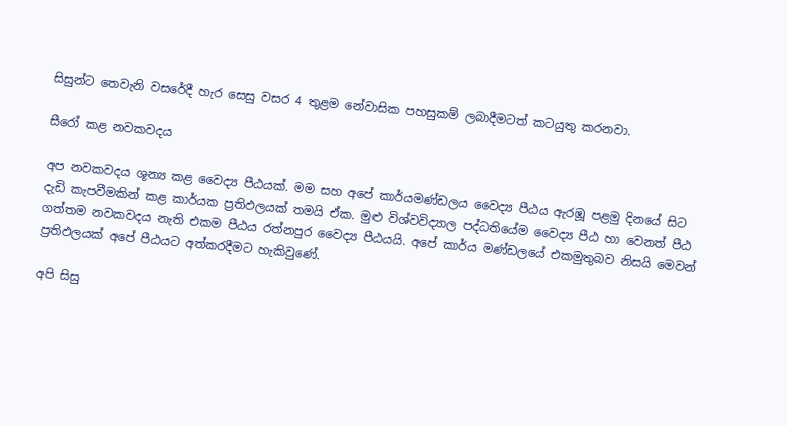සිසුන්ට තෙවැනි වසරේදී හැර සෙසු වසර 4 තුළම නේවාසික පහසුකම් ලබාදීමටත් කටයුතු කරනවා.

සීරෝ කළ නවකවදය

අප නවකවදය ශූන්‍ය කළ වෛද්‍ය පීඨයක්. මම සහ අපේ කාර්යමණ්ඩලය වෛද්‍ය පීඨය ඇරඹූ පළමු දිනයේ සිට දැඩි කැපවීමකින් කළ කාර්යක ප්‍රතිඵලයක් තමයි ඒක. මුළු විශ්වවිද්‍යාල පද්ධතියේම වෛද්‍ය පීඨ හා වෙනත් පීඨ ගත්තම නවකවදය නැති එකම පීඨය රත්නපුර වෛද්‍ය පීඨයයි. අපේ කාර්ය මණ්ඩලයේ එකමුතුබව නිසයි මෙවන් ප්‍රතිඵලයක් අපේ පීඨයට අත්කරදීමට හැකිවුණේ.

අපි සිසු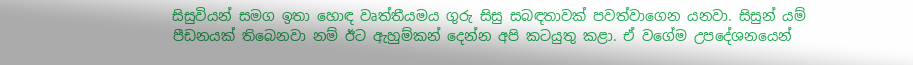සිසුවියන් සමග ඉතා හොඳ වෘත්තීයමය ගුරු සිසු සබඳතාවක් පවත්වාගෙන යනවා. සිසුන් යම් පීඩනයක් තිබෙනවා නම් ඊට ඇහුම්කන් දෙන්න අපි කටයුතු කළා. ඒ වගේම උපදේශනයෙන්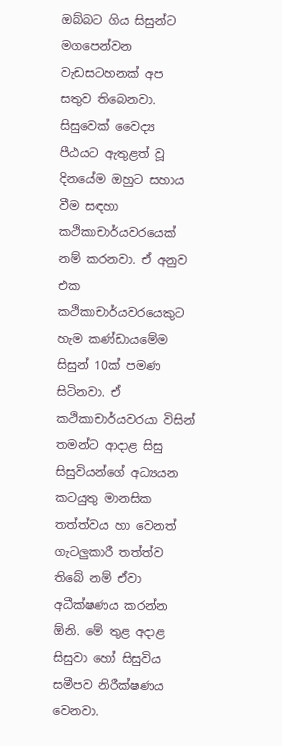ඔබ්බට ගිය සිසුන්ට මගපෙන්වන වැඩසටහනක් අප සතුව තිබෙනවා. සිසුවෙක් වෛද්‍ය පීඨයට ඇතුළත් වූ දිනයේම ඔහුට සහාය වීම සඳහා කථිකාචාර්යවරයෙක් නම් කරනවා. ඒ අනුව එක කථිකාචාර්යවරයෙකුට හැම කණ්ඩායමේම සිසුන් 10ක් පමණ සිටිනවා. ඒ කථිකාචාර්යවරයා විසින් තමන්ට ආදාළ සිසු සිසුවියන්ගේ අධ්‍යයන කටයුතු මානසික තත්ත්වය හා වෙනත් ගැටලුකාරී තත්ත්ව තිබේ නම් ඒවා අධීක්ෂණය කරන්න ඕනි. මේ තුළ අදාළ සිසුවා හෝ සිසුවිය සමීපව නිරීක්ෂණය වෙනවා.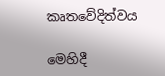කෘතවේදිත්වය

මෙහිදී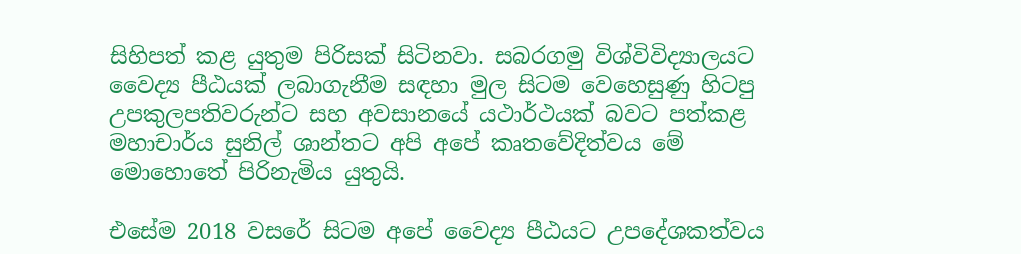සිහිපත් කළ යුතුම පිරිසක් සිටිනවා. සබරගමු විශ්විවිද්‍යාලයට වෛද්‍ය පීඨයක් ලබාගැනීම සඳහා මුල සිටම වෙහෙසුණු හිටපු උපකුලපතිවරුන්ට සහ අවසානයේ යථාර්ථයක් බවට පත්කළ මහාචාර්ය සුනිල් ශාන්තට අපි අපේ කෘතවේදිත්වය මේ මොහොතේ පිරිනැමිය යුතුයි.

එසේම 2018 වසරේ සිටම අපේ වෛද්‍ය පීඨයට උපදේශකත්වය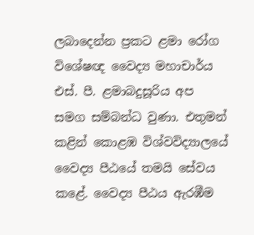ලබාදෙන්න ප්‍රකට ළමා රෝග විශේෂඥ වෛද්‍ය මහාචාර්ය එස්. පී. ළමාබදුසූරිය අප සමග සම්බන්ධ වුණා. එතුමන් කළින් කොළඹ විශ්වවිද්‍යාලයේ වෛද්‍ය පීඨයේ තමයි සේවය කළේ. වෛද්‍ය පීඨය ඇරඹීම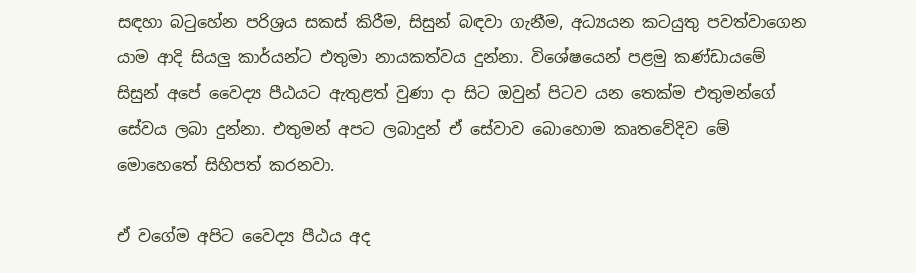සඳහා බටුහේන පරිශ්‍රය සකස් කිරීම, සිසුන් බඳවා ගැනීම, අධ්‍යයන කටයුතු පවත්වාගෙන යාම ආදි සියලු කාර්යන්ට එතුමා නායකත්වය දුන්නා. විශේෂයෙන් පළමු කණ්ඩායමේ සිසුන් අපේ වෛද්‍ය පීඨයට ඇතුළත් වුණා දා සිට ඔවුන් පිටව යන තෙක්ම එතුමන්ගේ සේවය ලබා දුන්නා. එතුමන් අපට ලබාදුන් ඒ සේවාව බොහොම කෘතවේදිව මේ මොහෙතේ සිහිපත් කරනවා.

ඒ වගේම අපිට වෛද්‍ය පීඨය අද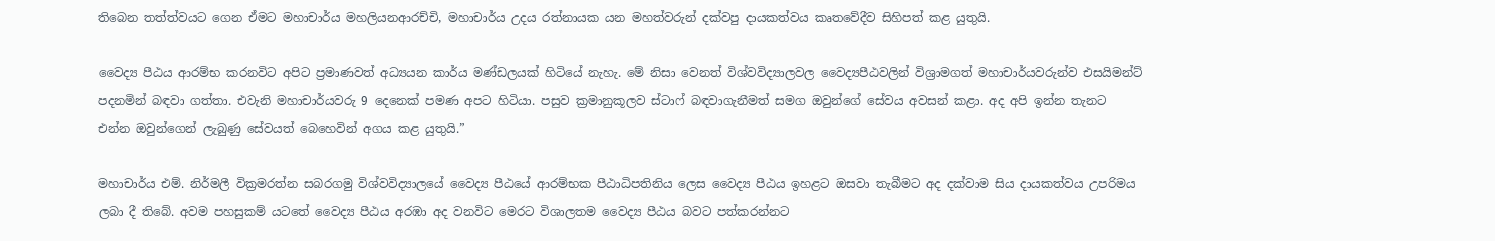තිබෙන තත්ත්වයට ගෙන ඒමට මහාචාර්ය මහලියනආරච්චි, මහාචාර්ය උදය රත්නායක යන මහත්වරුන් දක්වපු දායකත්වය කෘතවේදීව සිහිපත් කළ යුතුයි.

වෛද්‍ය පීඨය ආරම්භ කරනවිට අපිට ප්‍රමාණවත් අධ්‍යයන කාර්ය මණ්ඩලයක් හිටියේ නැහැ. මේ නිසා වෙනත් විශ්වවිද්‍යාලවල වෛද්‍යපීඨවලින් විශ්‍රාමගත් මහාචාර්යවරුන්ව එසයිමන්ට් පදනමින් බඳවා ගත්තා. එවැනි මහාචාර්යවරු 9 දෙනෙක් පමණ අපට හිටියා. පසුව ක්‍රමානුකූලව ස්ටාෆ් බඳවාගැනීමත් සමග ඔවුන්ගේ සේවය අවසන් කළා. අද අපි ඉන්න තැනට එන්න ඔවුන්ගෙන් ලැබුණු සේවයත් බෙහෙවින් අගය කළ යුතුයි.”

මහාචාර්ය එම්. නිර්මලී වික්‍රමරත්න සබරගමු විශ්වවිද්‍යාලයේ වෛද්‍ය පීඨයේ ආරම්භක පීඨාධිපතිනිය ලෙස වෛද්‍ය පීඨය ඉහළට ඔසවා තැබීමට අද දක්වාම සිය දායකත්වය උපරිමය ලබා දී තිබේ. අවම පහසුකම් යටතේ වෛද්‍ය පීඨය අරඹා අද වනවිට මෙරට විශාලතම වෛද්‍ය පීඨය බවට පත්කරන්නට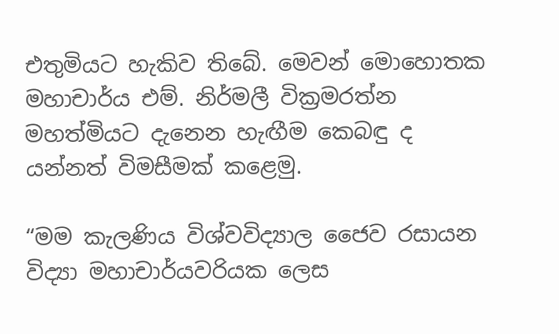එතුමියට හැකිව තිබේ. මෙවන් මොහොතක මහාචාර්ය එම්. නිර්මලී වික්‍රමරත්න මහත්මියට දැනෙන හැඟීම කෙබඳු ද යන්නත් විමසීමක් කළෙමු.

“මම කැලණිය විශ්වවිද්‍යාල ජෛව රසායන විද්‍යා මහාචාර්යවරියක ලෙස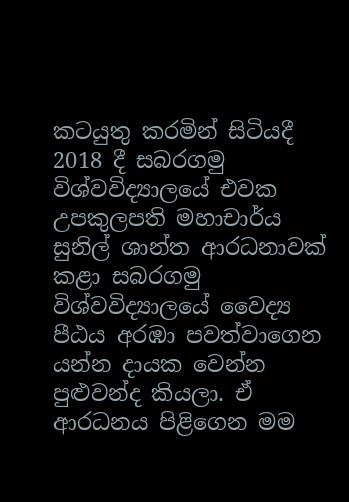කටයුතු කරමින් සිටියදී 2018 දී සබරගමු විශ්වවිද්‍යාලයේ එවක උපකුලපති මහාචාර්ය සුනිල් ශාන්ත ආරධනාවක් කළා සබරගමු විශ්වවිද්‍යාලයේ වෛද්‍ය පීඨය අරඹා පවත්වාගෙන යන්න දායක වෙන්න පුළුවන්ද කියලා. ඒ ආරධනය පිළිගෙන මම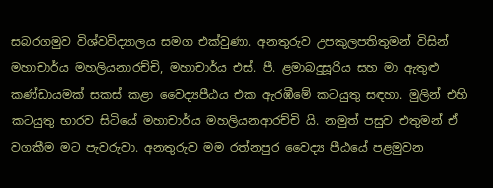සබරගමුව විශ්වවිද්‍යාලය සමග එක්වුණා. අනතුරුව උපකුලපතිතුමන් විසින් මහාචාර්ය මහලියනාරච්චි, මහාචාර්ය එස්. පී. ළමාබදුසූරිය සහ මා ඇතුළු කණ්ඩායමක් සකස් කළා වෛද්‍යපීඨය එක ඇරඹීමේ කටයුතු සඳහා. මුලින් එහි කටයුතු භාරව සිටියේ මහාචාර්ය මහලියනආරච්චි යි. නමුත් පසුව එතුමන් ඒ වගකීම මට පැවරුවා. අනතුරුව මම රත්නපුර වෛද්‍ය පීඨයේ පළමුවන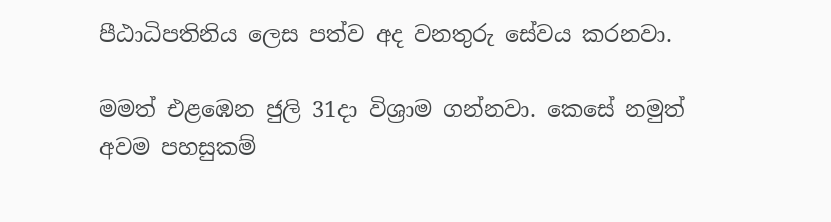පීඨාධිපතිනිය ලෙස පත්ව අද වනතුරු සේවය කරනවා.

මමත් එළඹෙන ජුලි 31දා විශ්‍රාම ගන්නවා. කෙසේ නමුත් අවම පහසුකම්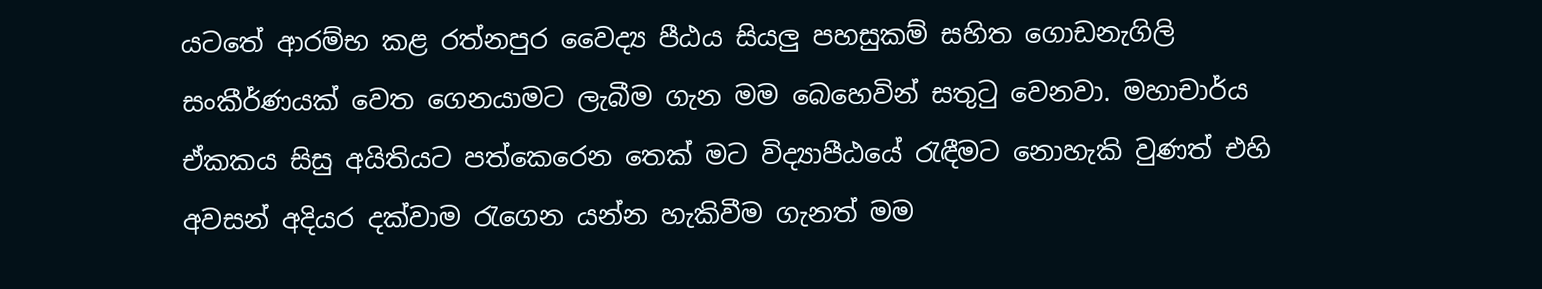යටතේ ආරම්භ කළ රත්නපුර වෛද්‍ය පීඨය සියලු පහසුකම් සහිත ගොඩනැගිලි සංකීර්ණයක් වෙත ගෙනයාමට ලැබීම ගැන මම බෙහෙවින් සතුටු වෙනවා. මහාචාර්ය ඒකකය සිසු අයිතියට පත්කෙරෙන තෙක් මට විද්‍යාපීඨයේ රැඳීමට නොහැකි වුණත් එහි අවසන් අදියර දක්වාම රැගෙන යන්න හැකිවීම ගැනත් මම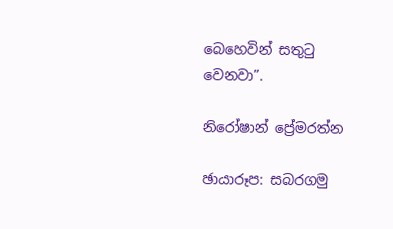බෙහෙවින් සතුටු වෙනවා”.

නිරෝෂාන් ප්‍රේමරත්න

ඡායාරූප: සබරගමු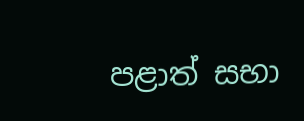පළාත් සභා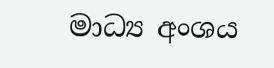මාධ්‍ය අංශය